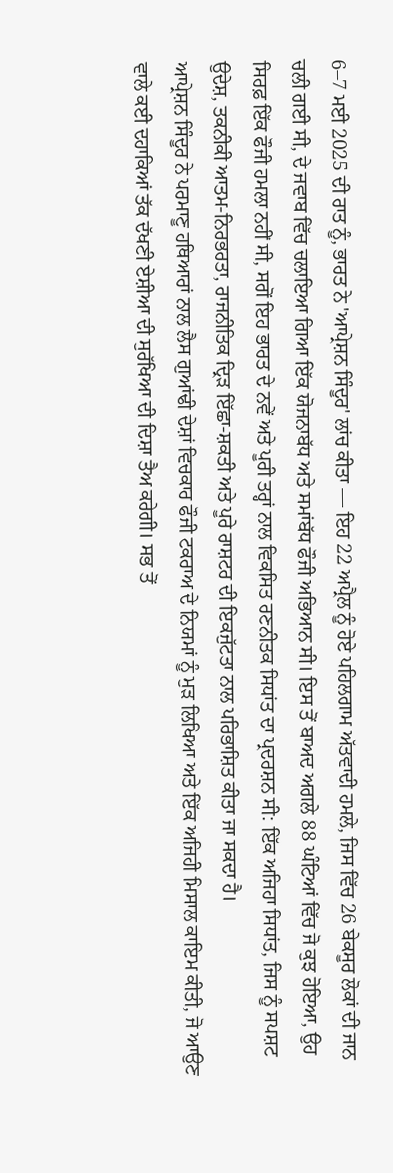6–7 ਮਈ 2025 ਦੀ ਰਾਤ ਨੂੰ, ਭਾਰਤ ਨੇ 'ਆਪ੍ਰੇਸ਼ਨ ਸਿੰਦੂਰ' ਲਾਂਚ ਕੀਤਾ — ਇਹ 22 ਅਪ੍ਰੈਲ ਨੂੰ ਹੋਏ ਪਹਿਲਗਾਮ ਅੱਤਵਾਦੀ ਹਮਲੇ, ਜਿਸ ਵਿੱਚ 26 ਬੇਕਸੂਰ ਲੋਕਾਂ ਦੀ ਜਾਨ ਚਲੀ ਗਈ ਸੀ, ਦੇ ਜਵਾਬ ਵਿੱਚ ਚਲਾਇਆ ਗਿਆ ਇੱਕ ਯੋਜਨਾਬੱਧ ਅਤੇ ਸਮਾਂਬੱਧ ਫੌਜੀ ਅਭਿਆਨ ਸੀ। ਇਸ ਤੋਂ ਬਾਅਦ ਅਗਲੇ 88 ਘੰਟਿਆਂ ਵਿੱਚ ਜੋ ਕੁਝ ਹੋਇਆ, ਉਹ ਸਿਰਫ਼ ਇੱਕ ਫੌਜੀ ਹਮਲਾ ਨਹੀਂ ਸੀ, ਸਗੋਂ ਇਹ ਭਾਰਤ ਦੇ ਨਵੇਂ ਅਤੇ ਪੂਰੀ ਤਰ੍ਹਾਂ ਨਾਲ ਵਿਕਸਿਤ ਰਣਨੀਤਕ ਸਿਧਾਂਤ ਦਾ ਪ੍ਰਦਰਸ਼ਨ ਸੀ: ਇੱਕ ਅਜਿਹਾ ਸਿਧਾਂਤ, ਜਿਸ ਨੂੰ ਸਪਸ਼ਟ ਉਦੇਸ਼, ਤਕਨੀਕੀ ਆਤਮ-ਨਿਰਭਰਤਾ, ਰਾਜਨੀਤਿਕ ਦ੍ਰਿੜ ਇੱਛਾ-ਸ਼ਕਤੀ ਅਤੇ ਪੂਰੇ ਰਾਸ਼ਟਰ ਦੀ ਇਕਜੁੱਟਤਾ ਨਾਲ ਪਰਿਭਾਸ਼ਿਤ ਕੀਤਾ ਜਾ ਸਕਦਾ ਹੈ।
ਆਪ੍ਰੇਸ਼ਨ ਸਿੰਦੂਰ ਨੇ ਪਰਮਾਣੂ ਹਥਿਆਰਾਂ ਨਾਲ ਲੈਸ ਗੁਆਂਢੀ ਦੇਸ਼ਾਂ ਵਿਚਕਾਰ ਫੌਜੀ ਟਕਰਾਅ ਦੇ ਨਿਯਮਾਂ ਨੂੰ ਮੁੜ ਲਿਖਿਆ ਅਤੇ ਇੱਕ ਅਜਿਹੀ ਮਿਸਾਲ ਕਾਇਮ ਕੀਤੀ, ਜੋ ਆਉਣ ਵਾਲੇ ਕਈ ਦਹਾਕਿਆਂ ਤੱਕ ਦੱਖਣੀ ਏਸ਼ੀਆ ਦੀ ਸੁਰੱਖਿਆ ਦੀ ਦਿਸ਼ਾ ਤੈਅ ਕਰੇਗੀ। ਸਭ ਤੋਂ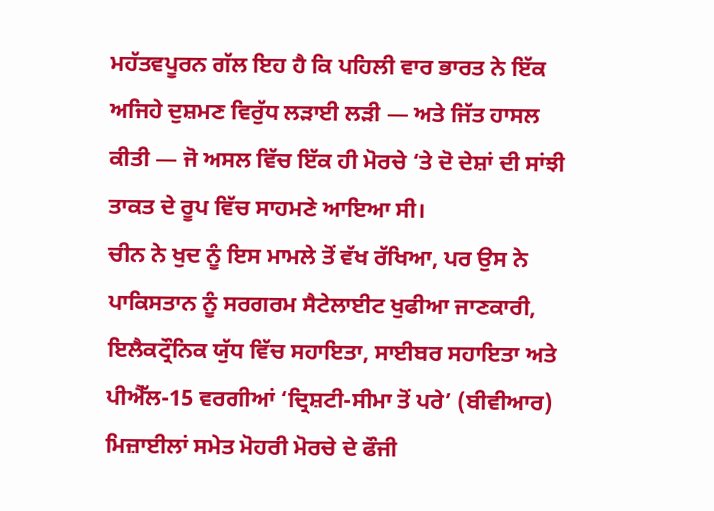ਮਹੱਤਵਪੂਰਨ ਗੱਲ ਇਹ ਹੈ ਕਿ ਪਹਿਲੀ ਵਾਰ ਭਾਰਤ ਨੇ ਇੱਕ ਅਜਿਹੇ ਦੁਸ਼ਮਣ ਵਿਰੁੱਧ ਲੜਾਈ ਲੜੀ — ਅਤੇ ਜਿੱਤ ਹਾਸਲ ਕੀਤੀ — ਜੋ ਅਸਲ ਵਿੱਚ ਇੱਕ ਹੀ ਮੋਰਚੇ ‘ਤੇ ਦੋ ਦੇਸ਼ਾਂ ਦੀ ਸਾਂਝੀ ਤਾਕਤ ਦੇ ਰੂਪ ਵਿੱਚ ਸਾਹਮਣੇ ਆਇਆ ਸੀ।
ਚੀਨ ਨੇ ਖੁਦ ਨੂੰ ਇਸ ਮਾਮਲੇ ਤੋਂ ਵੱਖ ਰੱਖਿਆ, ਪਰ ਉਸ ਨੇ ਪਾਕਿਸਤਾਨ ਨੂੰ ਸਰਗਰਮ ਸੈਟੇਲਾਈਟ ਖੁਫੀਆ ਜਾਣਕਾਰੀ, ਇਲੈਕਟ੍ਰੌਨਿਕ ਯੁੱਧ ਵਿੱਚ ਸਹਾਇਤਾ, ਸਾਈਬਰ ਸਹਾਇਤਾ ਅਤੇ ਪੀਐੱਲ-15 ਵਰਗੀਆਂ ‘ਦ੍ਰਿਸ਼ਟੀ-ਸੀਮਾ ਤੋਂ ਪਰੇ’ (ਬੀਵੀਆਰ) ਮਿਜ਼ਾਈਲਾਂ ਸਮੇਤ ਮੋਹਰੀ ਮੋਰਚੇ ਦੇ ਫੌਜੀ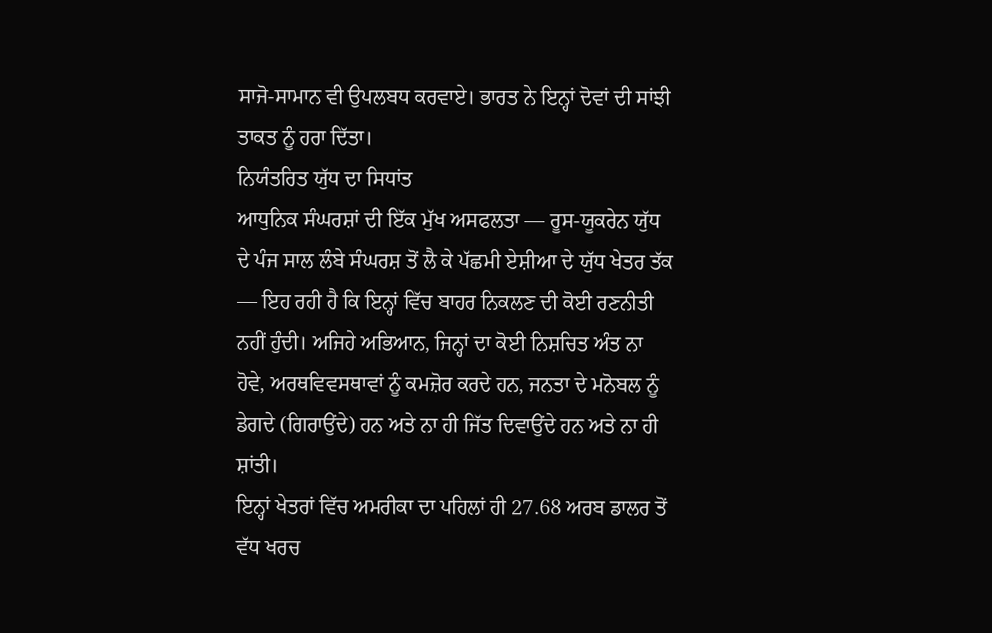ਸਾਜੋ-ਸਾਮਾਨ ਵੀ ਉਪਲਬਧ ਕਰਵਾਏ। ਭਾਰਤ ਨੇ ਇਨ੍ਹਾਂ ਦੋਵਾਂ ਦੀ ਸਾਂਝੀ ਤਾਕਤ ਨੂੰ ਹਰਾ ਦਿੱਤਾ।
ਨਿਯੰਤਰਿਤ ਯੁੱਧ ਦਾ ਸਿਧਾਂਤ
ਆਧੁਨਿਕ ਸੰਘਰਸ਼ਾਂ ਦੀ ਇੱਕ ਮੁੱਖ ਅਸਫਲਤਾ — ਰੂਸ-ਯੂਕਰੇਨ ਯੁੱਧ ਦੇ ਪੰਜ ਸਾਲ ਲੰਬੇ ਸੰਘਰਸ਼ ਤੋਂ ਲੈ ਕੇ ਪੱਛਮੀ ਏਸ਼ੀਆ ਦੇ ਯੁੱਧ ਖੇਤਰ ਤੱਕ — ਇਹ ਰਹੀ ਹੈ ਕਿ ਇਨ੍ਹਾਂ ਵਿੱਚ ਬਾਹਰ ਨਿਕਲਣ ਦੀ ਕੋਈ ਰਣਨੀਤੀ ਨਹੀਂ ਹੁੰਦੀ। ਅਜਿਹੇ ਅਭਿਆਨ, ਜਿਨ੍ਹਾਂ ਦਾ ਕੋਈ ਨਿਸ਼ਚਿਤ ਅੰਤ ਨਾ ਹੋਵੇ, ਅਰਥਵਿਵਸਥਾਵਾਂ ਨੂੰ ਕਮਜ਼ੋਰ ਕਰਦੇ ਹਨ, ਜਨਤਾ ਦੇ ਮਨੋਬਲ ਨੂੰ ਡੇਗਦੇ (ਗਿਰਾਉਂਦੇ) ਹਨ ਅਤੇ ਨਾ ਹੀ ਜਿੱਤ ਦਿਵਾਉਂਦੇ ਹਨ ਅਤੇ ਨਾ ਹੀ ਸ਼ਾਂਤੀ।
ਇਨ੍ਹਾਂ ਖੇਤਰਾਂ ਵਿੱਚ ਅਮਰੀਕਾ ਦਾ ਪਹਿਲਾਂ ਹੀ 27.68 ਅਰਬ ਡਾਲਰ ਤੋਂ ਵੱਧ ਖਰਚ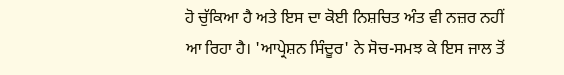ਹੋ ਚੁੱਕਿਆ ਹੈ ਅਤੇ ਇਸ ਦਾ ਕੋਈ ਨਿਸ਼ਚਿਤ ਅੰਤ ਵੀ ਨਜ਼ਰ ਨਹੀਂ ਆ ਰਿਹਾ ਹੈ। 'ਆਪ੍ਰੇਸ਼ਨ ਸਿੰਦੂਰ' ਨੇ ਸੋਚ-ਸਮਝ ਕੇ ਇਸ ਜਾਲ ਤੋਂ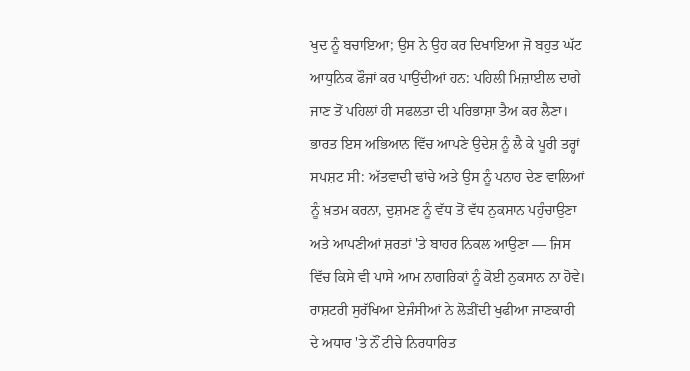ਖੁਦ ਨੂੰ ਬਚਾਇਆ; ਉਸ ਨੇ ਉਹ ਕਰ ਦਿਖਾਇਆ ਜੋ ਬਹੁਤ ਘੱਟ ਆਧੁਨਿਕ ਫੌਜਾਂ ਕਰ ਪਾਉਂਦੀਆਂ ਹਨ: ਪਹਿਲੀ ਮਿਜ਼ਾਈਲ ਦਾਗੇ ਜਾਣ ਤੋਂ ਪਹਿਲਾਂ ਹੀ ਸਫਲਤਾ ਦੀ ਪਰਿਭਾਸ਼ਾ ਤੈਅ ਕਰ ਲੈਣਾ।
ਭਾਰਤ ਇਸ ਅਭਿਆਨ ਵਿੱਚ ਆਪਣੇ ਉਦੇਸ਼ ਨੂੰ ਲੈ ਕੇ ਪੂਰੀ ਤਰ੍ਹਾਂ ਸਪਸ਼ਟ ਸੀ: ਅੱਤਵਾਦੀ ਢਾਂਚੇ ਅਤੇ ਉਸ ਨੂੰ ਪਨਾਹ ਦੇਣ ਵਾਲਿਆਂ ਨੂੰ ਖ਼ਤਮ ਕਰਨਾ, ਦੁਸ਼ਮਣ ਨੂੰ ਵੱਧ ਤੋਂ ਵੱਧ ਨੁਕਸਾਨ ਪਹੁੰਚਾਉਣਾ ਅਤੇ ਆਪਣੀਆਂ ਸ਼ਰਤਾਂ 'ਤੇ ਬਾਹਰ ਨਿਕਲ ਆਉਣਾ — ਜਿਸ ਵਿੱਚ ਕਿਸੇ ਵੀ ਪਾਸੇ ਆਮ ਨਾਗਰਿਕਾਂ ਨੂੰ ਕੋਈ ਨੁਕਸਾਨ ਨਾ ਹੋਵੇ। ਰਾਸ਼ਟਰੀ ਸੁਰੱਖਿਆ ਏਜੰਸੀਆਂ ਨੇ ਲੋੜੀਂਦੀ ਖੁਫੀਆ ਜਾਣਕਾਰੀ ਦੇ ਅਧਾਰ 'ਤੇ ਨੌਂ ਟੀਚੇ ਨਿਰਧਾਰਿਤ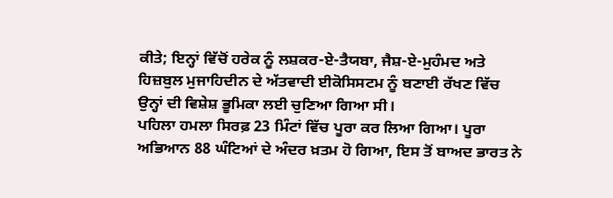ਕੀਤੇ; ਇਨ੍ਹਾਂ ਵਿੱਚੋਂ ਹਰੇਕ ਨੂੰ ਲਸ਼ਕਰ-ਏ-ਤੈਯਬਾ, ਜੈਸ਼-ਏ-ਮੁਹੰਮਦ ਅਤੇ ਹਿਜ਼ਬੁਲ ਮੁਜਾਹਿਦੀਨ ਦੇ ਅੱਤਵਾਦੀ ਈਕੋਸਿਸਟਮ ਨੂੰ ਬਣਾਈ ਰੱਖਣ ਵਿੱਚ ਉਨ੍ਹਾਂ ਦੀ ਵਿਸ਼ੇਸ਼ ਭੂਮਿਕਾ ਲਈ ਚੁਣਿਆ ਗਿਆ ਸੀ।
ਪਹਿਲਾ ਹਮਲਾ ਸਿਰਫ਼ 23 ਮਿੰਟਾਂ ਵਿੱਚ ਪੂਰਾ ਕਰ ਲਿਆ ਗਿਆ। ਪੂਰਾ ਅਭਿਆਨ 88 ਘੰਟਿਆਂ ਦੇ ਅੰਦਰ ਖ਼ਤਮ ਹੋ ਗਿਆ, ਇਸ ਤੋਂ ਬਾਅਦ ਭਾਰਤ ਨੇ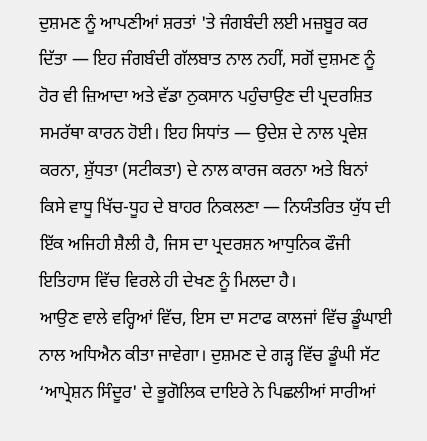ਦੁਸ਼ਮਣ ਨੂੰ ਆਪਣੀਆਂ ਸ਼ਰਤਾਂ 'ਤੇ ਜੰਗਬੰਦੀ ਲਈ ਮਜ਼ਬੂਰ ਕਰ ਦਿੱਤਾ — ਇਹ ਜੰਗਬੰਦੀ ਗੱਲਬਾਤ ਨਾਲ ਨਹੀਂ, ਸਗੋਂ ਦੁਸ਼ਮਣ ਨੂੰ ਹੋਰ ਵੀ ਜ਼ਿਆਦਾ ਅਤੇ ਵੱਡਾ ਨੁਕਸਾਨ ਪਹੁੰਚਾਉਣ ਦੀ ਪ੍ਰਦਰਸ਼ਿਤ ਸਮਰੱਥਾ ਕਾਰਨ ਹੋਈ। ਇਹ ਸਿਧਾਂਤ — ਉਦੇਸ਼ ਦੇ ਨਾਲ ਪ੍ਰਵੇਸ਼ ਕਰਨਾ, ਸ਼ੁੱਧਤਾ (ਸਟੀਕਤਾ) ਦੇ ਨਾਲ ਕਾਰਜ ਕਰਨਾ ਅਤੇ ਬਿਨਾਂ ਕਿਸੇ ਵਾਧੂ ਖਿੱਚ-ਧੂਹ ਦੇ ਬਾਹਰ ਨਿਕਲਣਾ — ਨਿਯੰਤਰਿਤ ਯੁੱਧ ਦੀ ਇੱਕ ਅਜਿਹੀ ਸ਼ੈਲੀ ਹੈ, ਜਿਸ ਦਾ ਪ੍ਰਦਰਸ਼ਨ ਆਧੁਨਿਕ ਫੌਜੀ ਇਤਿਹਾਸ ਵਿੱਚ ਵਿਰਲੇ ਹੀ ਦੇਖਣ ਨੂੰ ਮਿਲਦਾ ਹੈ।
ਆਉਣ ਵਾਲੇ ਵਰ੍ਹਿਆਂ ਵਿੱਚ, ਇਸ ਦਾ ਸਟਾਫ ਕਾਲਜਾਂ ਵਿੱਚ ਡੂੰਘਾਈ ਨਾਲ ਅਧਿਐਨ ਕੀਤਾ ਜਾਵੇਗਾ। ਦੁਸ਼ਮਣ ਦੇ ਗੜ੍ਹ ਵਿੱਚ ਡੂੰਘੀ ਸੱਟ ‘ਆਪ੍ਰੇਸ਼ਨ ਸਿੰਦੂਰ' ਦੇ ਭੂਗੋਲਿਕ ਦਾਇਰੇ ਨੇ ਪਿਛਲੀਆਂ ਸਾਰੀਆਂ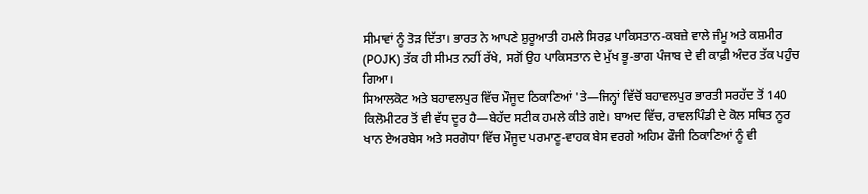ਸੀਮਾਵਾਂ ਨੂੰ ਤੋੜ ਦਿੱਤਾ। ਭਾਰਤ ਨੇ ਆਪਣੇ ਸ਼ੁਰੂਆਤੀ ਹਮਲੇ ਸਿਰਫ਼ ਪਾਕਿਸਤਾਨ-ਕਬਜ਼ੇ ਵਾਲੇ ਜੰਮੂ ਅਤੇ ਕਸ਼ਮੀਰ (POJK) ਤੱਕ ਹੀ ਸੀਮਤ ਨਹੀਂ ਰੱਖੇ, ਸਗੋਂ ਉਹ ਪਾਕਿਸਤਾਨ ਦੇ ਮੁੱਖ ਭੂ-ਭਾਗ ਪੰਜਾਬ ਦੇ ਵੀ ਕਾਫ਼ੀ ਅੰਦਰ ਤੱਕ ਪਹੁੰਚ ਗਿਆ।
ਸਿਆਲਕੋਟ ਅਤੇ ਬਹਾਵਲਪੁਰ ਵਿੱਚ ਮੌਜੂਦ ਠਿਕਾਣਿਆਂ 'ਤੇ—ਜਿਨ੍ਹਾਂ ਵਿੱਚੋਂ ਬਹਾਵਲਪੁਰ ਭਾਰਤੀ ਸਰਹੱਦ ਤੋਂ 140 ਕਿਲੋਮੀਟਰ ਤੋਂ ਵੀ ਵੱਧ ਦੂਰ ਹੈ—ਬੇਹੱਦ ਸਟੀਕ ਹਮਲੇ ਕੀਤੇ ਗਏ। ਬਾਅਦ ਵਿੱਚ, ਰਾਵਲਪਿੰਡੀ ਦੇ ਕੋਲ ਸਥਿਤ ਨੂਰ ਖਾਨ ਏਅਰਬੇਸ ਅਤੇ ਸਰਗੋਧਾ ਵਿੱਚ ਮੌਜੂਦ ਪਰਮਾਣੂ-ਵਾਹਕ ਬੇਸ ਵਰਗੇ ਅਹਿਮ ਫੌਜੀ ਠਿਕਾਣਿਆਂ ਨੂੰ ਵੀ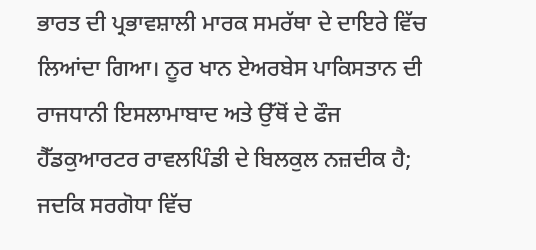ਭਾਰਤ ਦੀ ਪ੍ਰਭਾਵਸ਼ਾਲੀ ਮਾਰਕ ਸਮਰੱਥਾ ਦੇ ਦਾਇਰੇ ਵਿੱਚ ਲਿਆਂਦਾ ਗਿਆ। ਨੂਰ ਖਾਨ ਏਅਰਬੇਸ ਪਾਕਿਸਤਾਨ ਦੀ ਰਾਜਧਾਨੀ ਇਸਲਾਮਾਬਾਦ ਅਤੇ ਉੱਥੋਂ ਦੇ ਫੌਜ ਹੈੱਡਕੁਆਰਟਰ ਰਾਵਲਪਿੰਡੀ ਦੇ ਬਿਲਕੁਲ ਨਜ਼ਦੀਕ ਹੈ; ਜਦਕਿ ਸਰਗੋਧਾ ਵਿੱਚ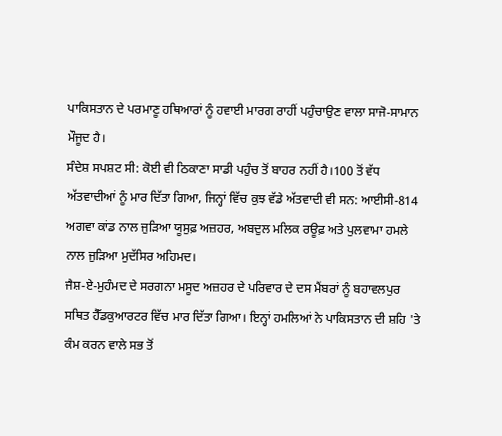ਪਾਕਿਸਤਾਨ ਦੇ ਪਰਮਾਣੂ ਹਥਿਆਰਾਂ ਨੂੰ ਹਵਾਈ ਮਾਰਗ ਰਾਹੀਂ ਪਹੁੰਚਾਉਣ ਵਾਲਾ ਸਾਜੋ-ਸਾਮਾਨ ਮੌਜੂਦ ਹੈ।
ਸੰਦੇਸ਼ ਸਪਸ਼ਟ ਸੀ: ਕੋਈ ਵੀ ਠਿਕਾਣਾ ਸਾਡੀ ਪਹੁੰਚ ਤੋਂ ਬਾਹਰ ਨਹੀਂ ਹੈ।100 ਤੋਂ ਵੱਧ ਅੱਤਵਾਦੀਆਂ ਨੂੰ ਮਾਰ ਦਿੱਤਾ ਗਿਆ, ਜਿਨ੍ਹਾਂ ਵਿੱਚ ਕੁਝ ਵੱਡੇ ਅੱਤਵਾਦੀ ਵੀ ਸਨ: ਆਈਸੀ-814 ਅਗਵਾ ਕਾਂਡ ਨਾਲ ਜੁੜਿਆ ਯੂਸੁਫ਼ ਅਜ਼ਹਰ, ਅਬਦੁਲ ਮਲਿਕ ਰਊਫ਼ ਅਤੇ ਪੁਲਵਾਮਾ ਹਮਲੇ ਨਾਲ ਜੁੜਿਆ ਮੁਦੱਸਿਰ ਅਹਿਮਦ।
ਜੈਸ਼-ਏ-ਮੁਹੰਮਦ ਦੇ ਸਰਗਨਾ ਮਸੂਦ ਅਜ਼ਹਰ ਦੇ ਪਰਿਵਾਰ ਦੇ ਦਸ ਮੈਂਬਰਾਂ ਨੂੰ ਬਹਾਵਲਪੁਰ ਸਥਿਤ ਹੈੱਡਕੁਆਰਟਰ ਵਿੱਚ ਮਾਰ ਦਿੱਤਾ ਗਿਆ। ਇਨ੍ਹਾਂ ਹਮਲਿਆਂ ਨੇ ਪਾਕਿਸਤਾਨ ਦੀ ਸ਼ਹਿ 'ਤੇ ਕੰਮ ਕਰਨ ਵਾਲੇ ਸਭ ਤੋਂ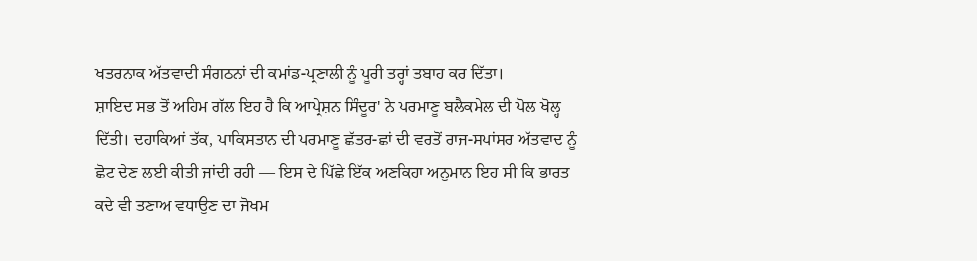ਖਤਰਨਾਕ ਅੱਤਵਾਦੀ ਸੰਗਠਨਾਂ ਦੀ ਕਮਾਂਡ-ਪ੍ਰਣਾਲੀ ਨੂੰ ਪੂਰੀ ਤਰ੍ਹਾਂ ਤਬਾਹ ਕਰ ਦਿੱਤਾ।
ਸ਼ਾਇਦ ਸਭ ਤੋਂ ਅਹਿਮ ਗੱਲ ਇਹ ਹੈ ਕਿ ਆਪ੍ਰੇਸ਼ਨ ਸਿੰਦੂਰ' ਨੇ ਪਰਮਾਣੂ ਬਲੈਕਮੇਲ ਦੀ ਪੋਲ ਖੋਲ੍ਹ ਦਿੱਤੀ। ਦਹਾਕਿਆਂ ਤੱਕ, ਪਾਕਿਸਤਾਨ ਦੀ ਪਰਮਾਣੂ ਛੱਤਰ-ਛਾਂ ਦੀ ਵਰਤੋਂ ਰਾਜ-ਸਪਾਂਸਰ ਅੱਤਵਾਦ ਨੂੰ ਛੋਟ ਦੇਣ ਲਈ ਕੀਤੀ ਜਾਂਦੀ ਰਹੀ — ਇਸ ਦੇ ਪਿੱਛੇ ਇੱਕ ਅਣਕਿਹਾ ਅਨੁਮਾਨ ਇਹ ਸੀ ਕਿ ਭਾਰਤ ਕਦੇ ਵੀ ਤਣਾਅ ਵਧਾਉਣ ਦਾ ਜੋਖਮ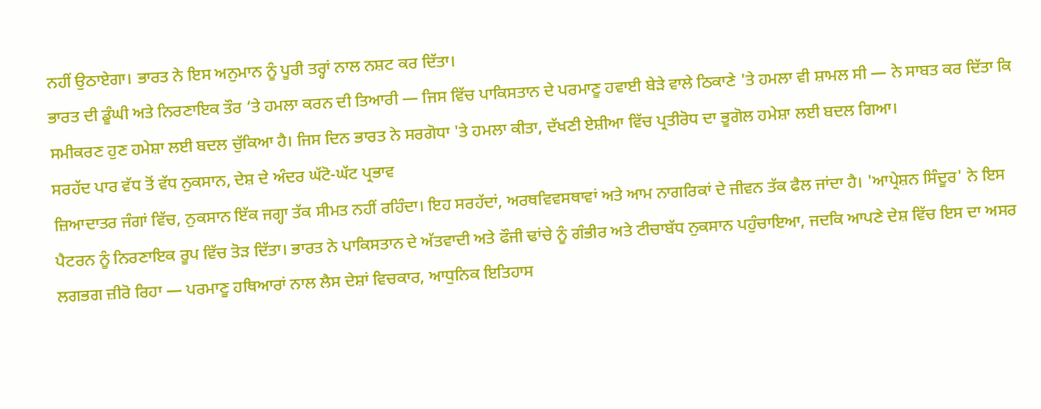ਨਹੀਂ ਉਠਾਏਗਾ। ਭਾਰਤ ਨੇ ਇਸ ਅਨੁਮਾਨ ਨੂੰ ਪੂਰੀ ਤਰ੍ਹਾਂ ਨਾਲ ਨਸ਼ਟ ਕਰ ਦਿੱਤਾ।
ਭਾਰਤ ਦੀ ਡੂੰਘੀ ਅਤੇ ਨਿਰਣਾਇਕ ਤੌਰ ‘ਤੇ ਹਮਲਾ ਕਰਨ ਦੀ ਤਿਆਰੀ — ਜਿਸ ਵਿੱਚ ਪਾਕਿਸਤਾਨ ਦੇ ਪਰਮਾਣੂ ਹਵਾਈ ਬੇੜੇ ਵਾਲੇ ਠਿਕਾਣੇ 'ਤੇ ਹਮਲਾ ਵੀ ਸ਼ਾਮਲ ਸੀ — ਨੇ ਸਾਬਤ ਕਰ ਦਿੱਤਾ ਕਿ ਸਮੀਕਰਣ ਹੁਣ ਹਮੇਸ਼ਾ ਲਈ ਬਦਲ ਚੁੱਕਿਆ ਹੈ। ਜਿਸ ਦਿਨ ਭਾਰਤ ਨੇ ਸਰਗੋਧਾ 'ਤੇ ਹਮਲਾ ਕੀਤਾ, ਦੱਖਣੀ ਏਸ਼ੀਆ ਵਿੱਚ ਪ੍ਰਤੀਰੋਧ ਦਾ ਭੂਗੋਲ ਹਮੇਸ਼ਾ ਲਈ ਬਦਲ ਗਿਆ।
ਸਰਹੱਦ ਪਾਰ ਵੱਧ ਤੋਂ ਵੱਧ ਨੁਕਸਾਨ, ਦੇਸ਼ ਦੇ ਅੰਦਰ ਘੱਟੋ-ਘੱਟ ਪ੍ਰਭਾਵ
ਜ਼ਿਆਦਾਤਰ ਜੰਗਾਂ ਵਿੱਚ, ਨੁਕਸਾਨ ਇੱਕ ਜਗ੍ਹਾ ਤੱਕ ਸੀਮਤ ਨਹੀਂ ਰਹਿੰਦਾ। ਇਹ ਸਰਹੱਦਾਂ, ਅਰਥਵਿਵਸਥਾਵਾਂ ਅਤੇ ਆਮ ਨਾਗਰਿਕਾਂ ਦੇ ਜੀਵਨ ਤੱਕ ਫੈਲ ਜਾਂਦਾ ਹੈ। 'ਆਪ੍ਰੇਸ਼ਨ ਸਿੰਦੂਰ' ਨੇ ਇਸ ਪੈਟਰਨ ਨੂੰ ਨਿਰਣਾਇਕ ਰੂਪ ਵਿੱਚ ਤੋੜ ਦਿੱਤਾ। ਭਾਰਤ ਨੇ ਪਾਕਿਸਤਾਨ ਦੇ ਅੱਤਵਾਦੀ ਅਤੇ ਫੌਜੀ ਢਾਂਚੇ ਨੂੰ ਗੰਭੀਰ ਅਤੇ ਟੀਚਾਬੱਧ ਨੁਕਸਾਨ ਪਹੁੰਚਾਇਆ, ਜਦਕਿ ਆਪਣੇ ਦੇਸ਼ ਵਿੱਚ ਇਸ ਦਾ ਅਸਰ ਲਗਭਗ ਜ਼ੀਰੋ ਰਿਹਾ — ਪਰਮਾਣੂ ਹਥਿਆਰਾਂ ਨਾਲ ਲੈਸ ਦੇਸ਼ਾਂ ਵਿਚਕਾਰ, ਆਧੁਨਿਕ ਇਤਿਹਾਸ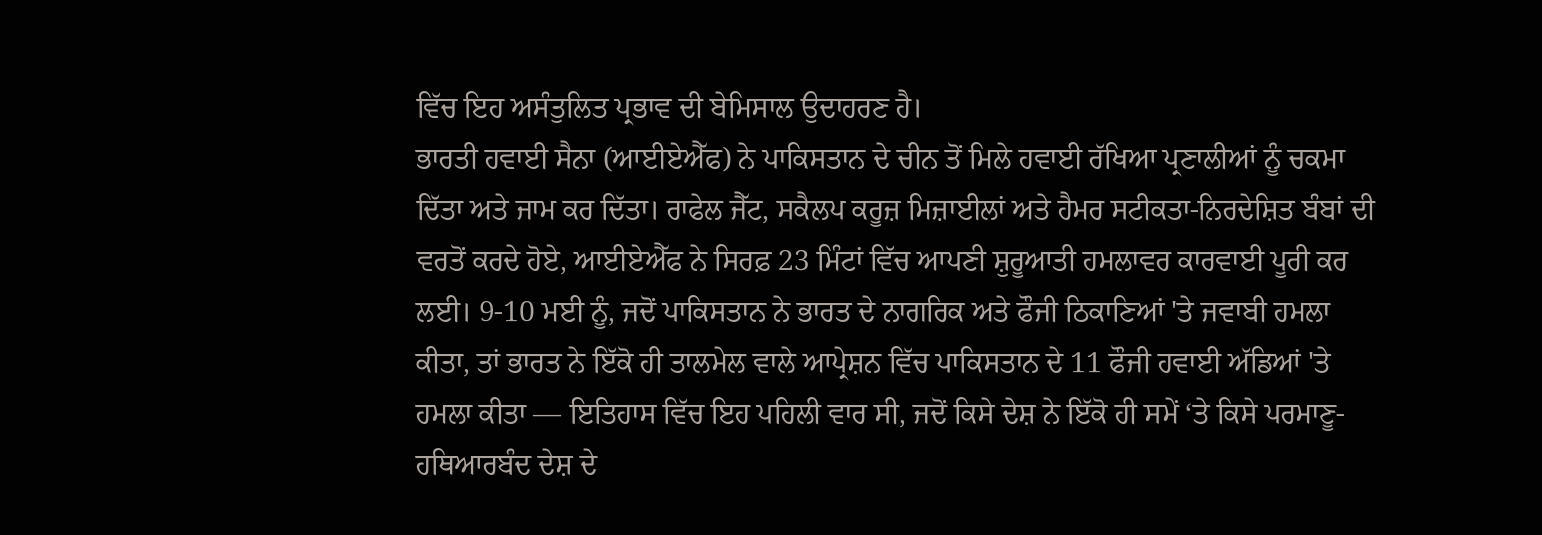ਵਿੱਚ ਇਹ ਅਸੰਤੁਲਿਤ ਪ੍ਰਭਾਵ ਦੀ ਬੇਮਿਸਾਲ ਉਦਾਹਰਣ ਹੈ।
ਭਾਰਤੀ ਹਵਾਈ ਸੈਨਾ (ਆਈਏਐੱਫ) ਨੇ ਪਾਕਿਸਤਾਨ ਦੇ ਚੀਨ ਤੋਂ ਮਿਲੇ ਹਵਾਈ ਰੱਖਿਆ ਪ੍ਰਣਾਲੀਆਂ ਨੂੰ ਚਕਮਾ ਦਿੱਤਾ ਅਤੇ ਜਾਮ ਕਰ ਦਿੱਤਾ। ਰਾਫੇਲ ਜੈੱਟ, ਸਕੈਲਪ ਕਰੂਜ਼ ਮਿਜ਼ਾਈਲਾਂ ਅਤੇ ਹੈਮਰ ਸਟੀਕਤਾ-ਨਿਰਦੇਸ਼ਿਤ ਬੰਬਾਂ ਦੀ ਵਰਤੋਂ ਕਰਦੇ ਹੋਏ, ਆਈਏਐੱਫ ਨੇ ਸਿਰਫ਼ 23 ਮਿੰਟਾਂ ਵਿੱਚ ਆਪਣੀ ਸ਼ੁਰੂਆਤੀ ਹਮਲਾਵਰ ਕਾਰਵਾਈ ਪੂਰੀ ਕਰ ਲਈ। 9-10 ਮਈ ਨੂੰ, ਜਦੋਂ ਪਾਕਿਸਤਾਨ ਨੇ ਭਾਰਤ ਦੇ ਨਾਗਰਿਕ ਅਤੇ ਫੌਜੀ ਠਿਕਾਣਿਆਂ 'ਤੇ ਜਵਾਬੀ ਹਮਲਾ ਕੀਤਾ, ਤਾਂ ਭਾਰਤ ਨੇ ਇੱਕੋ ਹੀ ਤਾਲਮੇਲ ਵਾਲੇ ਆਪ੍ਰੇਸ਼ਨ ਵਿੱਚ ਪਾਕਿਸਤਾਨ ਦੇ 11 ਫੌਜੀ ਹਵਾਈ ਅੱਡਿਆਂ 'ਤੇ ਹਮਲਾ ਕੀਤਾ — ਇਤਿਹਾਸ ਵਿੱਚ ਇਹ ਪਹਿਲੀ ਵਾਰ ਸੀ, ਜਦੋਂ ਕਿਸੇ ਦੇਸ਼ ਨੇ ਇੱਕੋ ਹੀ ਸਮੇਂ ‘ਤੇ ਕਿਸੇ ਪਰਮਾਣੂ-ਹਥਿਆਰਬੰਦ ਦੇਸ਼ ਦੇ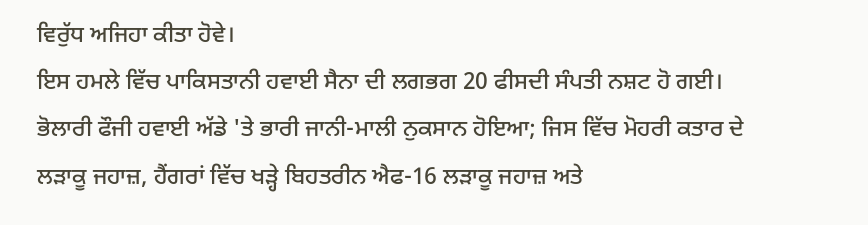ਵਿਰੁੱਧ ਅਜਿਹਾ ਕੀਤਾ ਹੋਵੇ।
ਇਸ ਹਮਲੇ ਵਿੱਚ ਪਾਕਿਸਤਾਨੀ ਹਵਾਈ ਸੈਨਾ ਦੀ ਲਗਭਗ 20 ਫੀਸਦੀ ਸੰਪਤੀ ਨਸ਼ਟ ਹੋ ਗਈ। ਭੋਲਾਰੀ ਫੌਜੀ ਹਵਾਈ ਅੱਡੇ 'ਤੇ ਭਾਰੀ ਜਾਨੀ-ਮਾਲੀ ਨੁਕਸਾਨ ਹੋਇਆ; ਜਿਸ ਵਿੱਚ ਮੋਹਰੀ ਕਤਾਰ ਦੇ ਲੜਾਕੂ ਜਹਾਜ਼, ਹੈਂਗਰਾਂ ਵਿੱਚ ਖੜ੍ਹੇ ਬਿਹਤਰੀਨ ਐਫ-16 ਲੜਾਕੂ ਜਹਾਜ਼ ਅਤੇ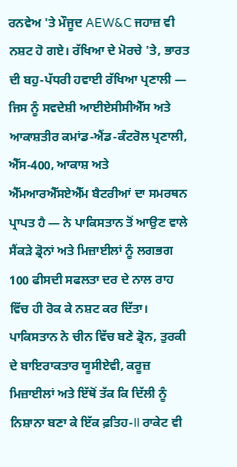ਰਨਵੇਅ 'ਤੇ ਮੌਜੂਦ AEW&C ਜਹਾਜ਼ ਵੀ ਨਸ਼ਟ ਹੋ ਗਏ। ਰੱਖਿਆ ਦੇ ਮੋਰਚੇ 'ਤੇ, ਭਾਰਤ ਦੀ ਬਹੁ-ਪੱਧਰੀ ਹਵਾਈ ਰੱਖਿਆ ਪ੍ਰਣਾਲੀ — ਜਿਸ ਨੂੰ ਸਵਦੇਸ਼ੀ ਆਈਏਸੀਸੀਐੱਸ ਅਤੇ ਆਕਾਸ਼ਤੀਰ ਕਮਾਂਡ-ਐਂਡ-ਕੰਟਰੋਲ ਪ੍ਰਣਾਲੀ, ਐੱਸ-400, ਆਕਾਸ਼ ਅਤੇ ਐੱਮਆਰਐੱਸਏਐੱਮ ਬੈਟਰੀਆਂ ਦਾ ਸਮਰਥਨ ਪ੍ਰਾਪਤ ਹੈ — ਨੇ ਪਾਕਿਸਤਾਨ ਤੋਂ ਆਉਣ ਵਾਲੇ ਸੈਂਕੜੇ ਡ੍ਰੋਨਾਂ ਅਤੇ ਮਿਜ਼ਾਈਲਾਂ ਨੂੰ ਲਗਭਗ 100 ਫੀਸਦੀ ਸਫਲਤਾ ਦਰ ਦੇ ਨਾਲ ਰਾਹ ਵਿੱਚ ਹੀ ਰੋਕ ਕੇ ਨਸ਼ਟ ਕਰ ਦਿੱਤਾ। ਪਾਕਿਸਤਾਨ ਨੇ ਚੀਨ ਵਿੱਚ ਬਣੇ ਡ੍ਰੋਨ, ਤੁਰਕੀ ਦੇ ਬਾਇਰਾਕਤਾਰ ਯੂਸੀਏਵੀ, ਕਰੂਜ਼ ਮਿਜ਼ਾਈਲਾਂ ਅਤੇ ਇੱਥੋਂ ਤੱਕ ਕਿ ਦਿੱਲੀ ਨੂੰ ਨਿਸ਼ਾਨਾ ਬਣਾ ਕੇ ਇੱਕ ਫ਼ਤਿਹ-II ਰਾਕੇਟ ਵੀ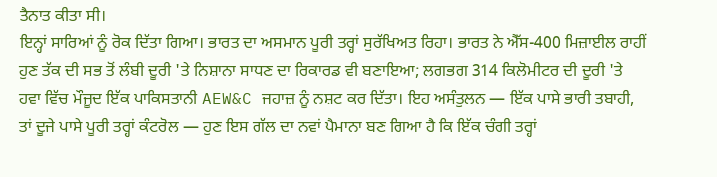ਤੈਨਾਤ ਕੀਤਾ ਸੀ।
ਇਨ੍ਹਾਂ ਸਾਰਿਆਂ ਨੂੰ ਰੋਕ ਦਿੱਤਾ ਗਿਆ। ਭਾਰਤ ਦਾ ਅਸਮਾਨ ਪੂਰੀ ਤਰ੍ਹਾਂ ਸੁਰੱਖਿਅਤ ਰਿਹਾ। ਭਾਰਤ ਨੇ ਐੱਸ-400 ਮਿਜ਼ਾਈਲ ਰਾਹੀਂ ਹੁਣ ਤੱਕ ਦੀ ਸਭ ਤੋਂ ਲੰਬੀ ਦੂਰੀ 'ਤੇ ਨਿਸ਼ਾਨਾ ਸਾਧਣ ਦਾ ਰਿਕਾਰਡ ਵੀ ਬਣਾਇਆ; ਲਗਭਗ 314 ਕਿਲੋਮੀਟਰ ਦੀ ਦੂਰੀ 'ਤੇ ਹਵਾ ਵਿੱਚ ਮੌਜੂਦ ਇੱਕ ਪਾਕਿਸਤਾਨੀ AEW&C ਜਹਾਜ਼ ਨੂੰ ਨਸ਼ਟ ਕਰ ਦਿੱਤਾ। ਇਹ ਅਸੰਤੁਲਨ — ਇੱਕ ਪਾਸੇ ਭਾਰੀ ਤਬਾਹੀ, ਤਾਂ ਦੂਜੇ ਪਾਸੇ ਪੂਰੀ ਤਰ੍ਹਾਂ ਕੰਟਰੋਲ — ਹੁਣ ਇਸ ਗੱਲ ਦਾ ਨਵਾਂ ਪੈਮਾਨਾ ਬਣ ਗਿਆ ਹੈ ਕਿ ਇੱਕ ਚੰਗੀ ਤਰ੍ਹਾਂ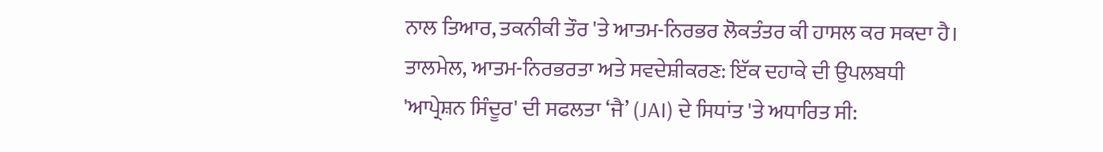ਨਾਲ ਤਿਆਰ, ਤਕਨੀਕੀ ਤੌਰ 'ਤੇ ਆਤਮ-ਨਿਰਭਰ ਲੋਕਤੰਤਰ ਕੀ ਹਾਸਲ ਕਰ ਸਕਦਾ ਹੈ।
ਤਾਲਮੇਲ, ਆਤਮ-ਨਿਰਭਰਤਾ ਅਤੇ ਸਵਦੇਸ਼ੀਕਰਣ: ਇੱਕ ਦਹਾਕੇ ਦੀ ਉਪਲਬਧੀ
'ਆਪ੍ਰੇਸ਼ਨ ਸਿੰਦੂਰ' ਦੀ ਸਫਲਤਾ ‘ਜੈ’ (JAI) ਦੇ ਸਿਧਾਂਤ 'ਤੇ ਅਧਾਰਿਤ ਸੀ: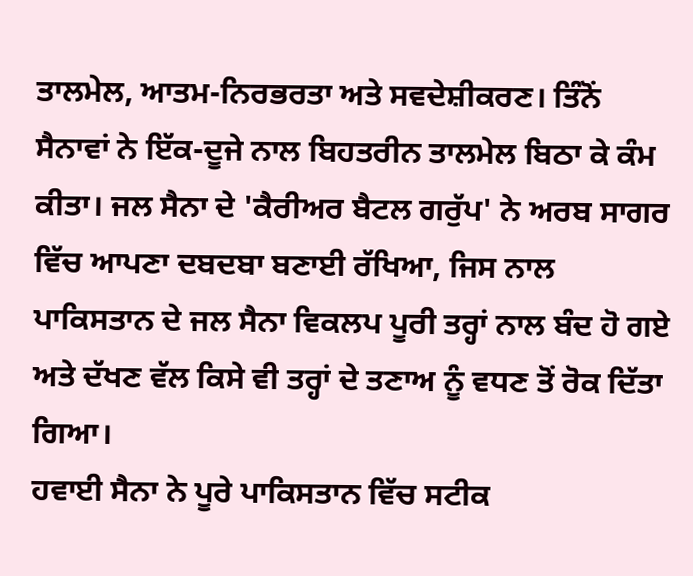ਤਾਲਮੇਲ, ਆਤਮ-ਨਿਰਭਰਤਾ ਅਤੇ ਸਵਦੇਸ਼ੀਕਰਣ। ਤਿੰਨੋਂ ਸੈਨਾਵਾਂ ਨੇ ਇੱਕ-ਦੂਜੇ ਨਾਲ ਬਿਹਤਰੀਨ ਤਾਲਮੇਲ ਬਿਠਾ ਕੇ ਕੰਮ ਕੀਤਾ। ਜਲ ਸੈਨਾ ਦੇ 'ਕੈਰੀਅਰ ਬੈਟਲ ਗਰੁੱਪ' ਨੇ ਅਰਬ ਸਾਗਰ ਵਿੱਚ ਆਪਣਾ ਦਬਦਬਾ ਬਣਾਈ ਰੱਖਿਆ, ਜਿਸ ਨਾਲ ਪਾਕਿਸਤਾਨ ਦੇ ਜਲ ਸੈਨਾ ਵਿਕਲਪ ਪੂਰੀ ਤਰ੍ਹਾਂ ਨਾਲ ਬੰਦ ਹੋ ਗਏ ਅਤੇ ਦੱਖਣ ਵੱਲ ਕਿਸੇ ਵੀ ਤਰ੍ਹਾਂ ਦੇ ਤਣਾਅ ਨੂੰ ਵਧਣ ਤੋਂ ਰੋਕ ਦਿੱਤਾ ਗਿਆ।
ਹਵਾਈ ਸੈਨਾ ਨੇ ਪੂਰੇ ਪਾਕਿਸਤਾਨ ਵਿੱਚ ਸਟੀਕ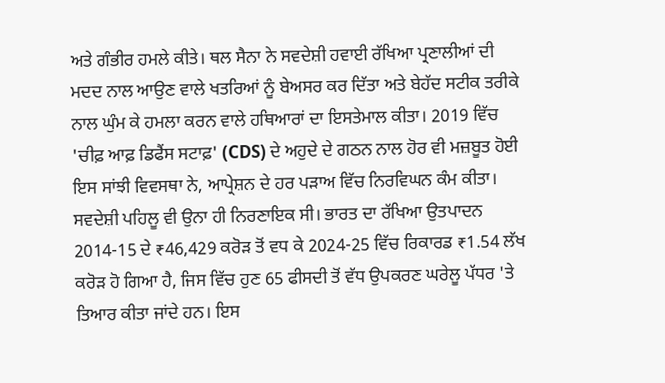ਅਤੇ ਗੰਭੀਰ ਹਮਲੇ ਕੀਤੇ। ਥਲ ਸੈਨਾ ਨੇ ਸਵਦੇਸ਼ੀ ਹਵਾਈ ਰੱਖਿਆ ਪ੍ਰਣਾਲੀਆਂ ਦੀ ਮਦਦ ਨਾਲ ਆਉਣ ਵਾਲੇ ਖਤਰਿਆਂ ਨੂੰ ਬੇਅਸਰ ਕਰ ਦਿੱਤਾ ਅਤੇ ਬੇਹੱਦ ਸਟੀਕ ਤਰੀਕੇ ਨਾਲ ਘੁੰਮ ਕੇ ਹਮਲਾ ਕਰਨ ਵਾਲੇ ਹਥਿਆਰਾਂ ਦਾ ਇਸਤੇਮਾਲ ਕੀਤਾ। 2019 ਵਿੱਚ 'ਚੀਫ਼ ਆਫ਼ ਡਿਫੈਂਸ ਸਟਾਫ਼' (CDS) ਦੇ ਅਹੁਦੇ ਦੇ ਗਠਨ ਨਾਲ ਹੋਰ ਵੀ ਮਜ਼ਬੂਤ ਹੋਈ ਇਸ ਸਾਂਝੀ ਵਿਵਸਥਾ ਨੇ, ਆਪ੍ਰੇਸ਼ਨ ਦੇ ਹਰ ਪੜਾਅ ਵਿੱਚ ਨਿਰਵਿਘਨ ਕੰਮ ਕੀਤਾ।
ਸਵਦੇਸ਼ੀ ਪਹਿਲੂ ਵੀ ਉਨਾ ਹੀ ਨਿਰਣਾਇਕ ਸੀ। ਭਾਰਤ ਦਾ ਰੱਖਿਆ ਉਤਪਾਦਨ 2014-15 ਦੇ ₹46,429 ਕਰੋੜ ਤੋਂ ਵਧ ਕੇ 2024-25 ਵਿੱਚ ਰਿਕਾਰਡ ₹1.54 ਲੱਖ ਕਰੋੜ ਹੋ ਗਿਆ ਹੈ, ਜਿਸ ਵਿੱਚ ਹੁਣ 65 ਫੀਸਦੀ ਤੋਂ ਵੱਧ ਉਪਕਰਣ ਘਰੇਲੂ ਪੱਧਰ 'ਤੇ ਤਿਆਰ ਕੀਤਾ ਜਾਂਦੇ ਹਨ। ਇਸ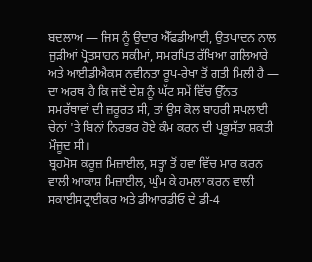ਬਦਲਾਅ — ਜਿਸ ਨੂੰ ਉਦਾਰ ਐੱਫਡੀਆਈ, ਉਤਪਾਦਨ ਨਾਲ ਜੁੜੀਆਂ ਪ੍ਰੋਤਸਾਹਨ ਸਕੀਮਾਂ, ਸਮਰਪਿਤ ਰੱਖਿਆ ਗਲਿਆਰੇ ਅਤੇ ਆਈਡੀਐਕਸ ਨਵੀਨਤਾ ਰੂਪ-ਰੇਖਾ ਤੋਂ ਗਤੀ ਮਿਲੀ ਹੈ — ਦਾ ਅਰਥ ਹੈ ਕਿ ਜਦੋਂ ਦੇਸ਼ ਨੂੰ ਘੱਟ ਸਮੇਂ ਵਿੱਚ ਉੱਨਤ ਸਮਰੱਥਾਵਾਂ ਦੀ ਜ਼ਰੂਰਤ ਸੀ, ਤਾਂ ਉਸ ਕੋਲ ਬਾਹਰੀ ਸਪਲਾਈ ਚੇਨਾਂ 'ਤੇ ਬਿਨਾਂ ਨਿਰਭਰ ਹੋਏ ਕੰਮ ਕਰਨ ਦੀ ਪ੍ਰਭੂਸੱਤਾ ਸ਼ਕਤੀ ਮੌਜੂਦ ਸੀ।
ਬ੍ਰਹਮੋਸ ਕਰੂਜ਼ ਮਿਜ਼ਾਈਲ, ਸਤ੍ਹਾ ਤੋਂ ਹਵਾ ਵਿੱਚ ਮਾਰ ਕਰਨ ਵਾਲੀ ਆਕਾਸ਼ ਮਿਜ਼ਾਈਲ, ਘੁੰਮ ਕੇ ਹਮਲਾ ਕਰਨ ਵਾਲੀ ਸਕਾਈਸਟ੍ਰਾਈਕਰ ਅਤੇ ਡੀਆਰਡੀਓ ਦੇ ਡੀ-4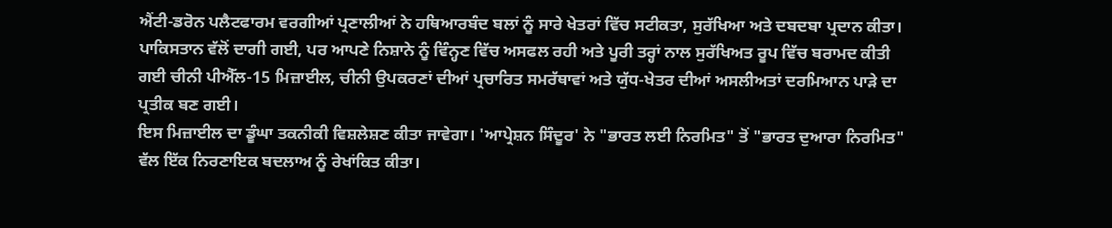ਐਂਟੀ-ਡਰੋਨ ਪਲੈਟਫਾਰਮ ਵਰਗੀਆਂ ਪ੍ਰਣਾਲੀਆਂ ਨੇ ਹਥਿਆਰਬੰਦ ਬਲਾਂ ਨੂੰ ਸਾਰੇ ਖੇਤਰਾਂ ਵਿੱਚ ਸਟੀਕਤਾ, ਸੁਰੱਖਿਆ ਅਤੇ ਦਬਦਬਾ ਪ੍ਰਦਾਨ ਕੀਤਾ। ਪਾਕਿਸਤਾਨ ਵੱਲੋਂ ਦਾਗੀ ਗਈ, ਪਰ ਆਪਣੇ ਨਿਸ਼ਾਨੇ ਨੂੰ ਵਿੰਨ੍ਹਣ ਵਿੱਚ ਅਸਫਲ ਰਹੀ ਅਤੇ ਪੂਰੀ ਤਰ੍ਹਾਂ ਨਾਲ ਸੁਰੱਖਿਅਤ ਰੂਪ ਵਿੱਚ ਬਰਾਮਦ ਕੀਤੀ ਗਈ ਚੀਨੀ ਪੀਐੱਲ-15 ਮਿਜ਼ਾਈਲ, ਚੀਨੀ ਉਪਕਰਣਾਂ ਦੀਆਂ ਪ੍ਰਚਾਰਿਤ ਸਮਰੱਥਾਵਾਂ ਅਤੇ ਯੁੱਧ-ਖੇਤਰ ਦੀਆਂ ਅਸਲੀਅਤਾਂ ਦਰਮਿਆਨ ਪਾੜੇ ਦਾ ਪ੍ਰਤੀਕ ਬਣ ਗਈ।
ਇਸ ਮਿਜ਼ਾਈਲ ਦਾ ਡੂੰਘਾ ਤਕਨੀਕੀ ਵਿਸ਼ਲੇਸ਼ਣ ਕੀਤਾ ਜਾਵੇਗਾ। 'ਆਪ੍ਰੇਸ਼ਨ ਸਿੰਦੂਰ' ਨੇ "ਭਾਰਤ ਲਈ ਨਿਰਮਿਤ" ਤੋਂ "ਭਾਰਤ ਦੁਆਰਾ ਨਿਰਮਿਤ" ਵੱਲ ਇੱਕ ਨਿਰਣਾਇਕ ਬਦਲਾਅ ਨੂੰ ਰੇਖਾਂਕਿਤ ਕੀਤਾ।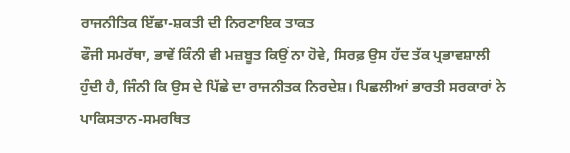ਰਾਜਨੀਤਿਕ ਇੱਛਾ-ਸ਼ਕਤੀ ਦੀ ਨਿਰਣਾਇਕ ਤਾਕਤ
ਫੌਜੀ ਸਮਰੱਥਾ, ਭਾਵੇਂ ਕਿੰਨੀ ਵੀ ਮਜ਼ਬੂਤ ਕਿਉਂ ਨਾ ਹੋਵੇ, ਸਿਰਫ਼ ਉਸ ਹੱਦ ਤੱਕ ਪ੍ਰਭਾਵਸ਼ਾਲੀ ਹੁੰਦੀ ਹੈ, ਜਿੰਨੀ ਕਿ ਉਸ ਦੇ ਪਿੱਛੇ ਦਾ ਰਾਜਨੀਤਕ ਨਿਰਦੇਸ਼। ਪਿਛਲੀਆਂ ਭਾਰਤੀ ਸਰਕਾਰਾਂ ਨੇ ਪਾਕਿਸਤਾਨ-ਸਮਰਥਿਤ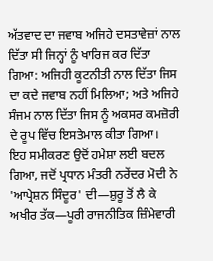ਅੱਤਵਾਦ ਦਾ ਜਵਾਬ ਅਜਿਹੇ ਦਸਤਾਵੇਜ਼ਾਂ ਨਾਲ ਦਿੱਤਾ ਸੀ ਜਿਨ੍ਹਾਂ ਨੂੰ ਖਾਰਿਜ ਕਰ ਦਿੱਤਾ ਗਿਆ: ਅਜਿਹੀ ਕੂਟਨੀਤੀ ਨਾਲ ਦਿੱਤਾ ਜਿਸ ਦਾ ਕਦੇ ਜਵਾਬ ਨਹੀਂ ਮਿਲਿਆ; ਅਤੇ ਅਜਿਹੇ ਸੰਜਮ ਨਾਲ ਦਿੱਤਾ ਜਿਸ ਨੂੰ ਅਕਸਰ ਕਮਜ਼ੋਰੀ ਦੇ ਰੂਪ ਵਿੱਚ ਇਸਤੇਮਾਲ ਕੀਤਾ ਗਿਆ।
ਇਹ ਸਮੀਕਰਣ ਉਦੋਂ ਹਮੇਸ਼ਾ ਲਈ ਬਦਲ ਗਿਆ, ਜਦੋਂ ਪ੍ਰਧਾਨ ਮੰਤਰੀ ਨਰੇਂਦਰ ਮੋਦੀ ਨੇ 'ਆਪ੍ਰੇਸ਼ਨ ਸਿੰਦੂਰ' ਦੀ—ਸ਼ੁਰੂ ਤੋਂ ਲੈ ਕੇ ਅਖੀਰ ਤੱਕ—ਪੂਰੀ ਰਾਜਨੀਤਿਕ ਜ਼ਿੰਮੇਵਾਰੀ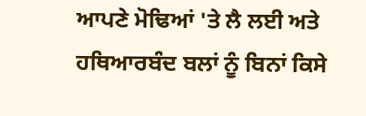ਆਪਣੇ ਮੋਢਿਆਂ 'ਤੇ ਲੈ ਲਈ ਅਤੇ ਹਥਿਆਰਬੰਦ ਬਲਾਂ ਨੂੰ ਬਿਨਾਂ ਕਿਸੇ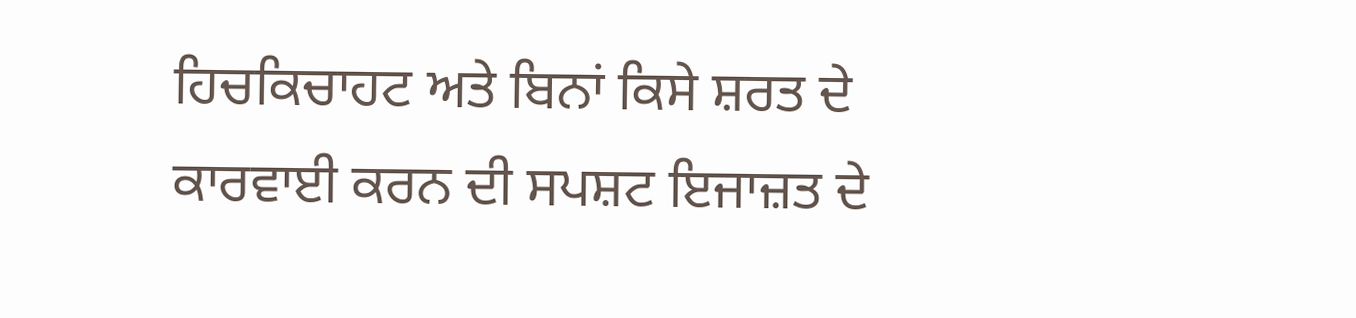ਹਿਚਕਿਚਾਹਟ ਅਤੇ ਬਿਨਾਂ ਕਿਸੇ ਸ਼ਰਤ ਦੇ ਕਾਰਵਾਈ ਕਰਨ ਦੀ ਸਪਸ਼ਟ ਇਜਾਜ਼ਤ ਦੇ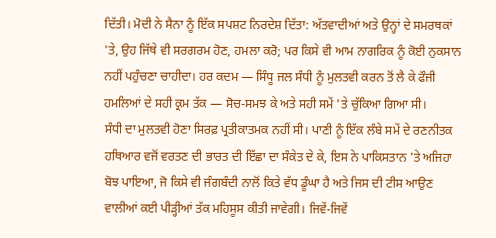ਦਿੱਤੀ। ਮੋਦੀ ਨੇ ਸੈਨਾ ਨੂੰ ਇੱਕ ਸਪਸ਼ਟ ਨਿਰਦੇਸ਼ ਦਿੱਤਾ: ਅੱਤਵਾਦੀਆਂ ਅਤੇ ਉਨ੍ਹਾਂ ਦੇ ਸਮਰਥਕਾਂ 'ਤੇ, ਉਹ ਜਿੱਥੇ ਵੀ ਸਰਗਰਮ ਹੋਣ, ਹਮਲਾ ਕਰੋ; ਪਰ ਕਿਸੇ ਵੀ ਆਮ ਨਾਗਰਿਕ ਨੂੰ ਕੋਈ ਨੁਕਸਾਨ ਨਹੀਂ ਪਹੁੰਚਣਾ ਚਾਹੀਦਾ। ਹਰ ਕਦਮ — ਸਿੰਧੂ ਜਲ ਸੰਧੀ ਨੂੰ ਮੁਲਤਵੀ ਕਰਨ ਤੋਂ ਲੈ ਕੇ ਫੌਜੀ ਹਮਲਿਆਂ ਦੇ ਸਹੀ ਕ੍ਰਮ ਤੱਕ — ਸੋਚ-ਸਮਝ ਕੇ ਅਤੇ ਸਹੀ ਸਮੇਂ 'ਤੇ ਚੁੱਕਿਆ ਗਿਆ ਸੀ।
ਸੰਧੀ ਦਾ ਮੁਲਤਵੀ ਹੋਣਾ ਸਿਰਫ਼ ਪ੍ਰਤੀਕਾਤਮਕ ਨਹੀਂ ਸੀ। ਪਾਣੀ ਨੂੰ ਇੱਕ ਲੰਬੇ ਸਮੇਂ ਦੇ ਰਣਨੀਤਕ ਹਥਿਆਰ ਵਜੋਂ ਵਰਤਣ ਦੀ ਭਾਰਤ ਦੀ ਇੱਛਾ ਦਾ ਸੰਕੇਤ ਦੇ ਕੇ, ਇਸ ਨੇ ਪਾਕਿਸਤਾਨ 'ਤੇ ਅਜਿਹਾ ਬੋਝ ਪਾਇਆ, ਜੋ ਕਿਸੇ ਵੀ ਜੰਗਬੰਦੀ ਨਾਲੋਂ ਕਿਤੇ ਵੱਧ ਡੂੰਘਾ ਹੈ ਅਤੇ ਜਿਸ ਦੀ ਟੀਸ ਆਉਣ ਵਾਲੀਆਂ ਕਈ ਪੀੜ੍ਹੀਆਂ ਤੱਕ ਮਹਿਸੂਸ ਕੀਤੀ ਜਾਵੇਗੀ। ਜਿਵੇਂ-ਜਿਵੇਂ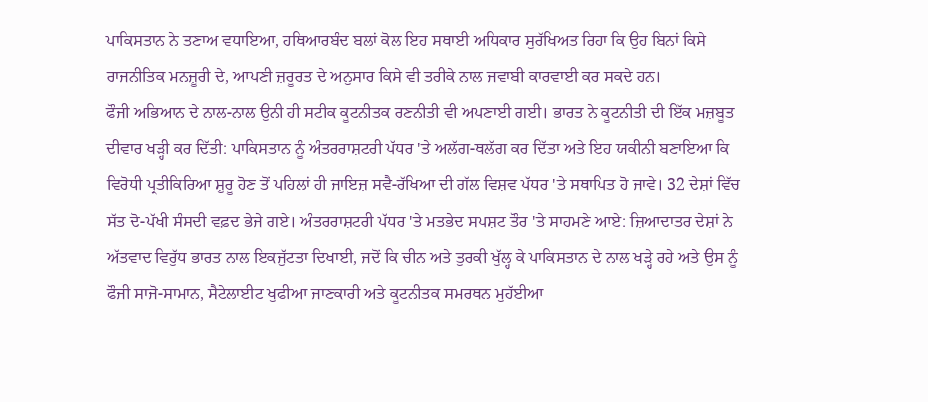ਪਾਕਿਸਤਾਨ ਨੇ ਤਣਾਅ ਵਧਾਇਆ, ਹਥਿਆਰਬੰਦ ਬਲਾਂ ਕੋਲ ਇਹ ਸਥਾਈ ਅਧਿਕਾਰ ਸੁਰੱਖਿਅਤ ਰਿਹਾ ਕਿ ਉਹ ਬਿਨਾਂ ਕਿਸੇ ਰਾਜਨੀਤਿਕ ਮਨਜ਼ੂਰੀ ਦੇ, ਆਪਣੀ ਜ਼ਰੂਰਤ ਦੇ ਅਨੁਸਾਰ ਕਿਸੇ ਵੀ ਤਰੀਕੇ ਨਾਲ ਜਵਾਬੀ ਕਾਰਵਾਈ ਕਰ ਸਕਦੇ ਹਨ।
ਫੌਜੀ ਅਭਿਆਨ ਦੇ ਨਾਲ-ਨਾਲ ਉਨੀ ਹੀ ਸਟੀਕ ਕੂਟਨੀਤਕ ਰਣਨੀਤੀ ਵੀ ਅਪਣਾਈ ਗਈ। ਭਾਰਤ ਨੇ ਕੂਟਨੀਤੀ ਦੀ ਇੱਕ ਮਜ਼ਬੂਤ ਦੀਵਾਰ ਖੜ੍ਹੀ ਕਰ ਦਿੱਤੀ: ਪਾਕਿਸਤਾਨ ਨੂੰ ਅੰਤਰਰਾਸ਼ਟਰੀ ਪੱਧਰ 'ਤੇ ਅਲੱਗ-ਥਲੱਗ ਕਰ ਦਿੱਤਾ ਅਤੇ ਇਹ ਯਕੀਨੀ ਬਣਾਇਆ ਕਿ ਵਿਰੋਧੀ ਪ੍ਰਤੀਕਿਰਿਆ ਸ਼ੁਰੂ ਹੋਣ ਤੋਂ ਪਹਿਲਾਂ ਹੀ ਜਾਇਜ਼ ਸਵੈ-ਰੱਖਿਆ ਦੀ ਗੱਲ ਵਿਸ਼ਵ ਪੱਧਰ 'ਤੇ ਸਥਾਪਿਤ ਹੋ ਜਾਵੇ। 32 ਦੇਸ਼ਾਂ ਵਿੱਚ ਸੱਤ ਦੋ-ਪੱਖੀ ਸੰਸਦੀ ਵਫ਼ਦ ਭੇਜੇ ਗਏ। ਅੰਤਰਰਾਸ਼ਟਰੀ ਪੱਧਰ 'ਤੇ ਮਤਭੇਦ ਸਪਸ਼ਟ ਤੌਰ 'ਤੇ ਸਾਹਮਣੇ ਆਏ: ਜ਼ਿਆਦਾਤਰ ਦੇਸ਼ਾਂ ਨੇ ਅੱਤਵਾਦ ਵਿਰੁੱਧ ਭਾਰਤ ਨਾਲ ਇਕਜੁੱਟਤਾ ਦਿਖਾਈ, ਜਦੋਂ ਕਿ ਚੀਨ ਅਤੇ ਤੁਰਕੀ ਖੁੱਲ੍ਹ ਕੇ ਪਾਕਿਸਤਾਨ ਦੇ ਨਾਲ ਖੜ੍ਹੇ ਰਹੇ ਅਤੇ ਉਸ ਨੂੰ ਫੌਜੀ ਸਾਜੋ-ਸਾਮਾਨ, ਸੈਟੇਲਾਈਟ ਖੁਫੀਆ ਜਾਣਕਾਰੀ ਅਤੇ ਕੂਟਨੀਤਕ ਸਮਰਥਨ ਮੁਹੱਈਆ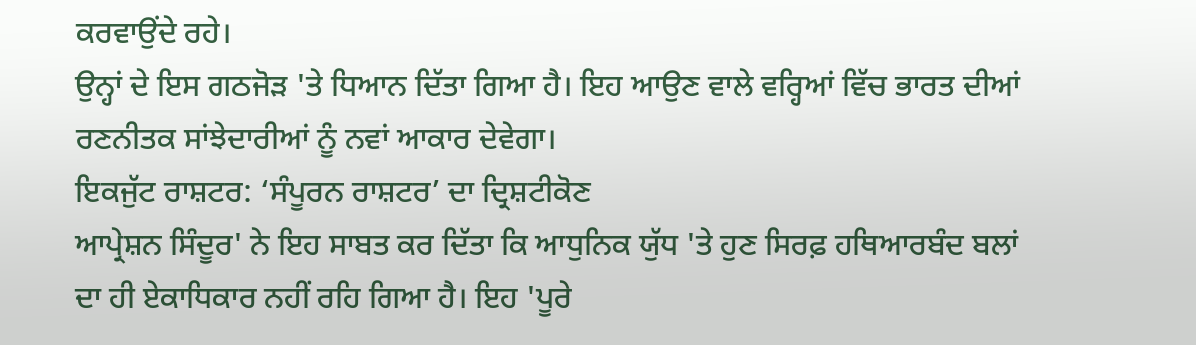ਕਰਵਾਉਂਦੇ ਰਹੇ।
ਉਨ੍ਹਾਂ ਦੇ ਇਸ ਗਠਜੋੜ 'ਤੇ ਧਿਆਨ ਦਿੱਤਾ ਗਿਆ ਹੈ। ਇਹ ਆਉਣ ਵਾਲੇ ਵਰ੍ਹਿਆਂ ਵਿੱਚ ਭਾਰਤ ਦੀਆਂ ਰਣਨੀਤਕ ਸਾਂਝੇਦਾਰੀਆਂ ਨੂੰ ਨਵਾਂ ਆਕਾਰ ਦੇਵੇਗਾ।
ਇਕਜੁੱਟ ਰਾਸ਼ਟਰ: ‘ਸੰਪੂਰਨ ਰਾਸ਼ਟਰ’ ਦਾ ਦ੍ਰਿਸ਼ਟੀਕੋਣ
ਆਪ੍ਰੇਸ਼ਨ ਸਿੰਦੂਰ' ਨੇ ਇਹ ਸਾਬਤ ਕਰ ਦਿੱਤਾ ਕਿ ਆਧੁਨਿਕ ਯੁੱਧ 'ਤੇ ਹੁਣ ਸਿਰਫ਼ ਹਥਿਆਰਬੰਦ ਬਲਾਂ ਦਾ ਹੀ ਏਕਾਧਿਕਾਰ ਨਹੀਂ ਰਹਿ ਗਿਆ ਹੈ। ਇਹ 'ਪੂਰੇ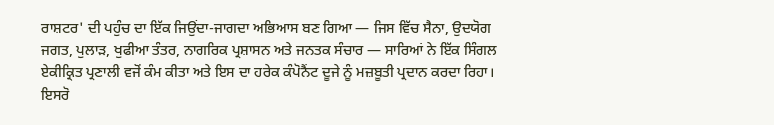ਰਾਸ਼ਟਰ' ਦੀ ਪਹੁੰਚ ਦਾ ਇੱਕ ਜਿਉਂਦਾ-ਜਾਗਦਾ ਅਭਿਆਸ ਬਣ ਗਿਆ — ਜਿਸ ਵਿੱਚ ਸੈਨਾ, ਉਦਯੋਗ ਜਗਤ, ਪੁਲਾੜ, ਖੁਫੀਆ ਤੰਤਰ, ਨਾਗਰਿਕ ਪ੍ਰਸ਼ਾਸਨ ਅਤੇ ਜਨਤਕ ਸੰਚਾਰ — ਸਾਰਿਆਂ ਨੇ ਇੱਕ ਸਿੰਗਲ ਏਕੀਕ੍ਰਿਤ ਪ੍ਰਣਾਲੀ ਵਜੋਂ ਕੰਮ ਕੀਤਾ ਅਤੇ ਇਸ ਦਾ ਹਰੇਕ ਕੰਪੋਨੈਂਟ ਦੂਜੇ ਨੂੰ ਮਜ਼ਬੂਤੀ ਪ੍ਰਦਾਨ ਕਰਦਾ ਰਿਹਾ।
ਇਸਰੋ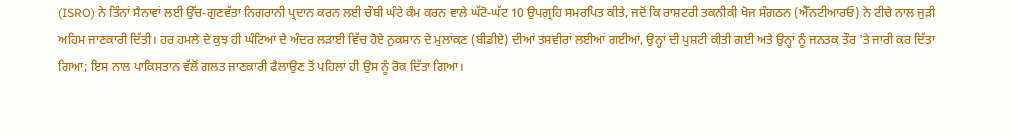(ISRO) ਨੇ ਤਿੰਨਾਂ ਸੈਨਾਵਾਂ ਲਈ ਉੱਚ-ਗੁਣਵੱਤਾ ਨਿਗਰਾਨੀ ਪ੍ਰਦਾਨ ਕਰਨ ਲਈ ਚੌਬੀ ਘੰਟੇ ਕੰਮ ਕਰਨ ਵਾਲੇ ਘੱਟੋ-ਘੱਟ 10 ਉਪਗ੍ਰਹਿ ਸਮਰਪਿਤ ਕੀਤੇ, ਜਦੋਂ ਕਿ ਰਾਸ਼ਟਰੀ ਤਕਨੀਕੀ ਖੋਜ ਸੰਗਠਨ (ਐੱਨਟੀਆਰਓ) ਨੇ ਟੀਚੇ ਨਾਲ ਜੁੜੀ ਅਹਿਮ ਜਾਣਕਾਰੀ ਦਿੱਤੀ। ਹਰ ਹਮਲੇ ਦੇ ਕੁਝ ਹੀ ਘੰਟਿਆਂ ਦੇ ਅੰਦਰ ਲੜਾਈ ਵਿੱਚ ਹੋਏ ਨੁਕਸਾਨ ਦੇ ਮੁਲਾਂਕਣ (ਬੀਡੀਏ) ਦੀਆਂ ਤਸਵੀਰਾਂ ਲਈਆਂ ਗਈਆਂ, ਉਨ੍ਹਾਂ ਦੀ ਪੁਸ਼ਟੀ ਕੀਤੀ ਗਈ ਅਤੇ ਉਨ੍ਹਾਂ ਨੂੰ ਜਨਤਕ ਤੌਰ 'ਤੇ ਜਾਰੀ ਕਰ ਦਿੱਤਾ ਗਿਆ; ਇਸ ਨਾਲ ਪਾਕਿਸਤਾਨ ਵੱਲੋਂ ਗਲਤ ਜਾਣਕਾਰੀ ਫੈਲਾਉਣ ਤੋਂ ਪਹਿਲਾਂ ਹੀ ਉਸ ਨੂੰ ਰੋਕ ਦਿੱਤਾ ਗਿਆ।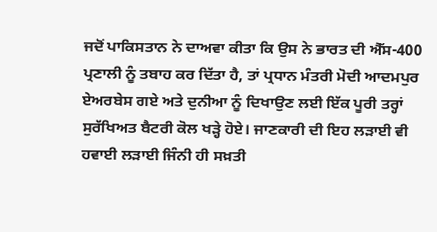ਜਦੋਂ ਪਾਕਿਸਤਾਨ ਨੇ ਦਾਅਵਾ ਕੀਤਾ ਕਿ ਉਸ ਨੇ ਭਾਰਤ ਦੀ ਐੱਸ-400 ਪ੍ਰਣਾਲੀ ਨੂੰ ਤਬਾਹ ਕਰ ਦਿੱਤਾ ਹੈ, ਤਾਂ ਪ੍ਰਧਾਨ ਮੰਤਰੀ ਮੋਦੀ ਆਦਮਪੁਰ ਏਅਰਬੇਸ ਗਏ ਅਤੇ ਦੁਨੀਆ ਨੂੰ ਦਿਖਾਉਣ ਲਈ ਇੱਕ ਪੂਰੀ ਤਰ੍ਹਾਂ ਸੁਰੱਖਿਅਤ ਬੈਟਰੀ ਕੋਲ ਖੜ੍ਹੇ ਹੋਏ। ਜਾਣਕਾਰੀ ਦੀ ਇਹ ਲੜਾਈ ਵੀ ਹਵਾਈ ਲੜਾਈ ਜਿੰਨੀ ਹੀ ਸਖ਼ਤੀ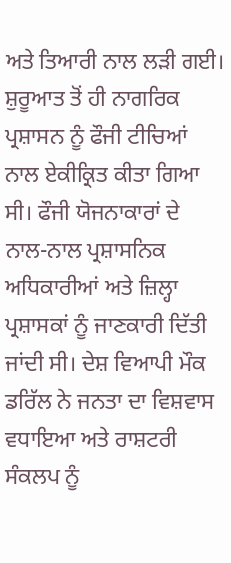ਅਤੇ ਤਿਆਰੀ ਨਾਲ ਲੜੀ ਗਈ।
ਸ਼ੁਰੂਆਤ ਤੋਂ ਹੀ ਨਾਗਰਿਕ ਪ੍ਰਸ਼ਾਸਨ ਨੂੰ ਫੌਜੀ ਟੀਚਿਆਂ ਨਾਲ ਏਕੀਕ੍ਰਿਤ ਕੀਤਾ ਗਿਆ ਸੀ। ਫੌਜੀ ਯੋਜਨਾਕਾਰਾਂ ਦੇ ਨਾਲ-ਨਾਲ ਪ੍ਰਸ਼ਾਸਨਿਕ ਅਧਿਕਾਰੀਆਂ ਅਤੇ ਜ਼ਿਲ੍ਹਾ ਪ੍ਰਸ਼ਾਸਕਾਂ ਨੂੰ ਜਾਣਕਾਰੀ ਦਿੱਤੀ ਜਾਂਦੀ ਸੀ। ਦੇਸ਼ ਵਿਆਪੀ ਮੌਕ ਡਰਿੱਲ ਨੇ ਜਨਤਾ ਦਾ ਵਿਸ਼ਵਾਸ ਵਧਾਇਆ ਅਤੇ ਰਾਸ਼ਟਰੀ ਸੰਕਲਪ ਨੂੰ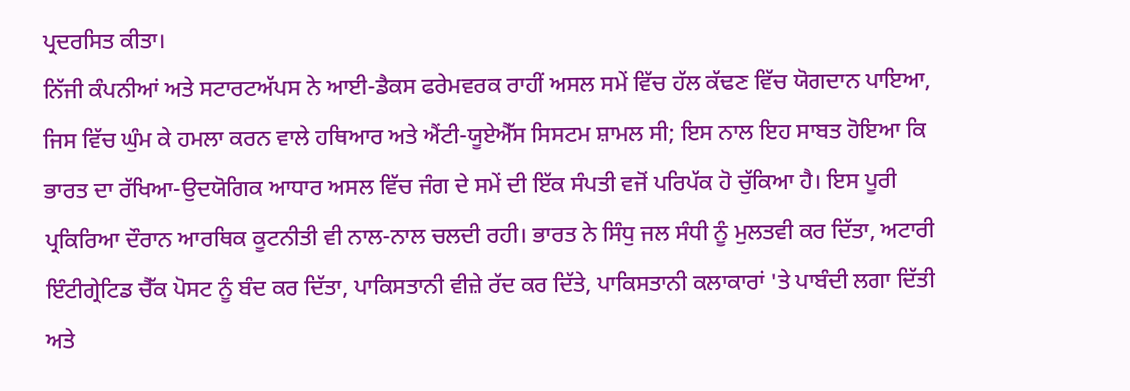ਪ੍ਰਦਰਸਿਤ ਕੀਤਾ।
ਨਿੱਜੀ ਕੰਪਨੀਆਂ ਅਤੇ ਸਟਾਰਟਅੱਪਸ ਨੇ ਆਈ-ਡੈਕਸ ਫਰੇਮਵਰਕ ਰਾਹੀਂ ਅਸਲ ਸਮੇਂ ਵਿੱਚ ਹੱਲ ਕੱਢਣ ਵਿੱਚ ਯੋਗਦਾਨ ਪਾਇਆ, ਜਿਸ ਵਿੱਚ ਘੁੰਮ ਕੇ ਹਮਲਾ ਕਰਨ ਵਾਲੇ ਹਥਿਆਰ ਅਤੇ ਐਂਟੀ-ਯੂਏਐੱਸ ਸਿਸਟਮ ਸ਼ਾਮਲ ਸੀ; ਇਸ ਨਾਲ ਇਹ ਸਾਬਤ ਹੋਇਆ ਕਿ ਭਾਰਤ ਦਾ ਰੱਖਿਆ-ਉਦਯੋਗਿਕ ਆਧਾਰ ਅਸਲ ਵਿੱਚ ਜੰਗ ਦੇ ਸਮੇਂ ਦੀ ਇੱਕ ਸੰਪਤੀ ਵਜੋਂ ਪਰਿਪੱਕ ਹੋ ਚੁੱਕਿਆ ਹੈ। ਇਸ ਪੂਰੀ ਪ੍ਰਕਿਰਿਆ ਦੌਰਾਨ ਆਰਥਿਕ ਕੂਟਨੀਤੀ ਵੀ ਨਾਲ-ਨਾਲ ਚਲਦੀ ਰਹੀ। ਭਾਰਤ ਨੇ ਸਿੰਧੁ ਜਲ ਸੰਧੀ ਨੂੰ ਮੁਲਤਵੀ ਕਰ ਦਿੱਤਾ, ਅਟਾਰੀ ਇੰਟੀਗ੍ਰੇਟਿਡ ਚੈੱਕ ਪੋਸਟ ਨੂੰ ਬੰਦ ਕਰ ਦਿੱਤਾ, ਪਾਕਿਸਤਾਨੀ ਵੀਜ਼ੇ ਰੱਦ ਕਰ ਦਿੱਤੇ, ਪਾਕਿਸਤਾਨੀ ਕਲਾਕਾਰਾਂ 'ਤੇ ਪਾਬੰਦੀ ਲਗਾ ਦਿੱਤੀ ਅਤੇ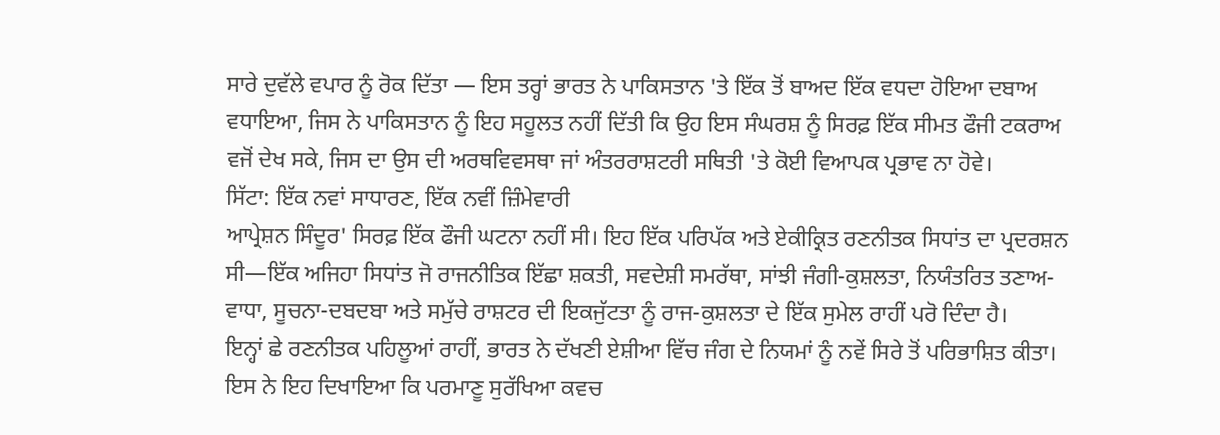ਸਾਰੇ ਦੁਵੱਲੇ ਵਪਾਰ ਨੂੰ ਰੋਕ ਦਿੱਤਾ — ਇਸ ਤਰ੍ਹਾਂ ਭਾਰਤ ਨੇ ਪਾਕਿਸਤਾਨ 'ਤੇ ਇੱਕ ਤੋਂ ਬਾਅਦ ਇੱਕ ਵਧਦਾ ਹੋਇਆ ਦਬਾਅ ਵਧਾਇਆ, ਜਿਸ ਨੇ ਪਾਕਿਸਤਾਨ ਨੂੰ ਇਹ ਸਹੂਲਤ ਨਹੀਂ ਦਿੱਤੀ ਕਿ ਉਹ ਇਸ ਸੰਘਰਸ਼ ਨੂੰ ਸਿਰਫ਼ ਇੱਕ ਸੀਮਤ ਫੌਜੀ ਟਕਰਾਅ ਵਜੋਂ ਦੇਖ ਸਕੇ, ਜਿਸ ਦਾ ਉਸ ਦੀ ਅਰਥਵਿਵਸਥਾ ਜਾਂ ਅੰਤਰਰਾਸ਼ਟਰੀ ਸਥਿਤੀ 'ਤੇ ਕੋਈ ਵਿਆਪਕ ਪ੍ਰਭਾਵ ਨਾ ਹੋਵੇ।
ਸਿੱਟਾ: ਇੱਕ ਨਵਾਂ ਸਾਧਾਰਣ, ਇੱਕ ਨਵੀਂ ਜ਼ਿੰਮੇਵਾਰੀ
ਆਪ੍ਰੇਸ਼ਨ ਸਿੰਦੂਰ' ਸਿਰਫ਼ ਇੱਕ ਫੌਜੀ ਘਟਨਾ ਨਹੀਂ ਸੀ। ਇਹ ਇੱਕ ਪਰਿਪੱਕ ਅਤੇ ਏਕੀਕ੍ਰਿਤ ਰਣਨੀਤਕ ਸਿਧਾਂਤ ਦਾ ਪ੍ਰਦਰਸ਼ਨ ਸੀ—ਇੱਕ ਅਜਿਹਾ ਸਿਧਾਂਤ ਜੋ ਰਾਜਨੀਤਿਕ ਇੱਛਾ ਸ਼ਕਤੀ, ਸਵਦੇਸ਼ੀ ਸਮਰੱਥਾ, ਸਾਂਝੀ ਜੰਗੀ-ਕੁਸ਼ਲਤਾ, ਨਿਯੰਤਰਿਤ ਤਣਾਅ-ਵਾਧਾ, ਸੂਚਨਾ-ਦਬਦਬਾ ਅਤੇ ਸਮੁੱਚੇ ਰਾਸ਼ਟਰ ਦੀ ਇਕਜੁੱਟਤਾ ਨੂੰ ਰਾਜ-ਕੁਸ਼ਲਤਾ ਦੇ ਇੱਕ ਸੁਮੇਲ ਰਾਹੀਂ ਪਰੋ ਦਿੰਦਾ ਹੈ।
ਇਨ੍ਹਾਂ ਛੇ ਰਣਨੀਤਕ ਪਹਿਲੂਆਂ ਰਾਹੀਂ, ਭਾਰਤ ਨੇ ਦੱਖਣੀ ਏਸ਼ੀਆ ਵਿੱਚ ਜੰਗ ਦੇ ਨਿਯਮਾਂ ਨੂੰ ਨਵੇਂ ਸਿਰੇ ਤੋਂ ਪਰਿਭਾਸ਼ਿਤ ਕੀਤਾ। ਇਸ ਨੇ ਇਹ ਦਿਖਾਇਆ ਕਿ ਪਰਮਾਣੂ ਸੁਰੱਖਿਆ ਕਵਚ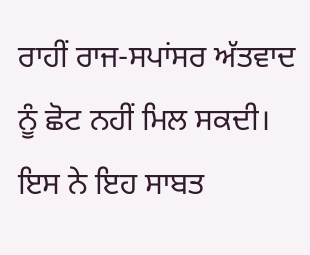ਰਾਹੀਂ ਰਾਜ-ਸਪਾਂਸਰ ਅੱਤਵਾਦ ਨੂੰ ਛੋਟ ਨਹੀਂ ਮਿਲ ਸਕਦੀ। ਇਸ ਨੇ ਇਹ ਸਾਬਤ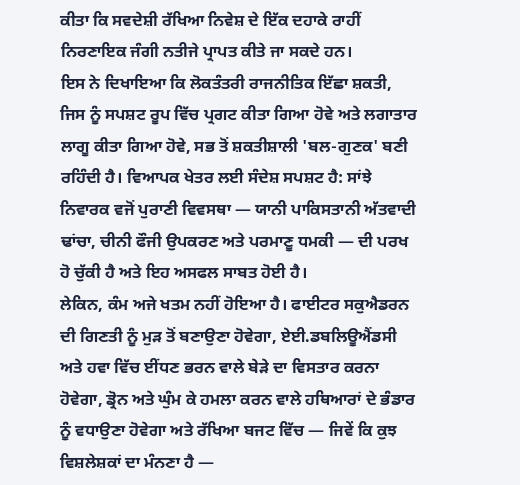ਕੀਤਾ ਕਿ ਸਵਦੇਸ਼ੀ ਰੱਖਿਆ ਨਿਵੇਸ਼ ਦੇ ਇੱਕ ਦਹਾਕੇ ਰਾਹੀਂ ਨਿਰਣਾਇਕ ਜੰਗੀ ਨਤੀਜੇ ਪ੍ਰਾਪਤ ਕੀਤੇ ਜਾ ਸਕਦੇ ਹਨ।
ਇਸ ਨੇ ਦਿਖਾਇਆ ਕਿ ਲੋਕਤੰਤਰੀ ਰਾਜਨੀਤਿਕ ਇੱਛਾ ਸ਼ਕਤੀ, ਜਿਸ ਨੂੰ ਸਪਸ਼ਟ ਰੂਪ ਵਿੱਚ ਪ੍ਰਗਟ ਕੀਤਾ ਗਿਆ ਹੋਵੇ ਅਤੇ ਲਗਾਤਾਰ ਲਾਗੂ ਕੀਤਾ ਗਿਆ ਹੋਵੇ, ਸਭ ਤੋਂ ਸ਼ਕਤੀਸ਼ਾਲੀ 'ਬਲ-ਗੁਣਕ' ਬਣੀ ਰਹਿੰਦੀ ਹੈ। ਵਿਆਪਕ ਖੇਤਰ ਲਈ ਸੰਦੇਸ਼ ਸਪਸ਼ਟ ਹੈ: ਸਾਂਝੇ ਨਿਵਾਰਕ ਵਜੋਂ ਪੁਰਾਣੀ ਵਿਵਸਥਾ — ਯਾਨੀ ਪਾਕਿਸਤਾਨੀ ਅੱਤਵਾਦੀ ਢਾਂਚਾ, ਚੀਨੀ ਫੌਜੀ ਉਪਕਰਣ ਅਤੇ ਪਰਮਾਣੂ ਧਮਕੀ — ਦੀ ਪਰਖ ਹੋ ਚੁੱਕੀ ਹੈ ਅਤੇ ਇਹ ਅਸਫਲ ਸਾਬਤ ਹੋਈ ਹੈ।
ਲੇਕਿਨ, ਕੰਮ ਅਜੇ ਖਤਮ ਨਹੀਂ ਹੋਇਆ ਹੈ। ਫਾਈਟਰ ਸਕੁਐਡਰਨ ਦੀ ਗਿਣਤੀ ਨੂੰ ਮੁੜ ਤੋਂ ਬਣਾਉਣਾ ਹੋਵੇਗਾ, ਏਈ.ਡਬਲਿਊਐਂਡਸੀ ਅਤੇ ਹਵਾ ਵਿੱਚ ਈਂਧਣ ਭਰਨ ਵਾਲੇ ਬੇੜੇ ਦਾ ਵਿਸਤਾਰ ਕਰਨਾ ਹੋਵੇਗਾ, ਡ੍ਰੋਨ ਅਤੇ ਘੁੰਮ ਕੇ ਹਮਲਾ ਕਰਨ ਵਾਲੇ ਹਥਿਆਰਾਂ ਦੇ ਭੰਡਾਰ ਨੂੰ ਵਧਾਉਣਾ ਹੋਵੇਗਾ ਅਤੇ ਰੱਖਿਆ ਬਜਟ ਵਿੱਚ — ਜਿਵੇਂ ਕਿ ਕੁਝ ਵਿਸ਼ਲੇਸ਼ਕਾਂ ਦਾ ਮੰਨਣਾ ਹੈ —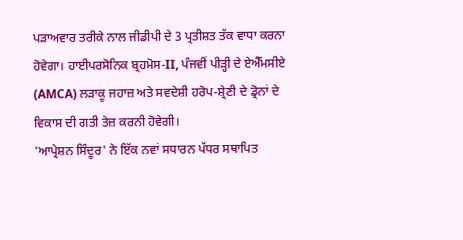ਪੜਾਅਵਾਰ ਤਰੀਕੇ ਨਾਲ ਜੀਡੀਪੀ ਦੇ 3 ਪ੍ਰਤੀਸ਼ਤ ਤੱਕ ਵਾਧਾ ਕਰਨਾ ਹੋਵੇਗਾ। ਹਾਈਪਰਸੋਨਿਕ ਬ੍ਰਹਮੋਸ-II, ਪੰਜਵੀਂ ਪੀੜ੍ਹੀ ਦੇ ਏਐੱਮਸੀਏ (AMCA) ਲੜਾਕੂ ਜਹਾਜ਼ ਅਤੇ ਸਵਦੇਸ਼ੀ ਹਰੋਪ-ਸ਼੍ਰੇਣੀ ਦੇ ਡ੍ਰੋਨਾਂ ਦੇ ਵਿਕਾਸ ਦੀ ਗਤੀ ਤੇਜ਼ ਕਰਨੀ ਹੋਵੇਗੀ।
'ਆਪ੍ਰੇਸ਼ਨ ਸਿੰਦੂਰ' ਨੇ ਇੱਕ ਨਵਾਂ ਸਧਾਰਨ ਪੱਧਰ ਸਥਾਪਿਤ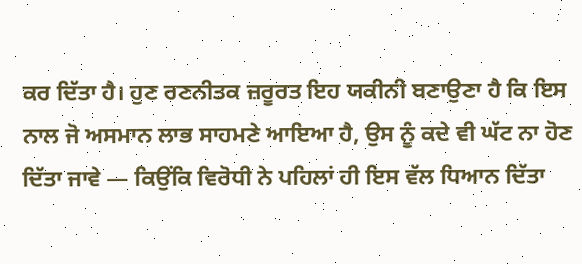ਕਰ ਦਿੱਤਾ ਹੈ। ਹੁਣ ਰਣਨੀਤਕ ਜ਼ਰੂਰਤ ਇਹ ਯਕੀਨੀ ਬਣਾਉਣਾ ਹੈ ਕਿ ਇਸ ਨਾਲ ਜੋ ਅਸਮਾਨ ਲਾਭ ਸਾਹਮਣੇ ਆਇਆ ਹੈ, ਉਸ ਨੂੰ ਕਦੇ ਵੀ ਘੱਟ ਨਾ ਹੋਣ ਦਿੱਤਾ ਜਾਵੇ — ਕਿਉਂਕਿ ਵਿਰੋਧੀ ਨੇ ਪਹਿਲਾਂ ਹੀ ਇਸ ਵੱਲ ਧਿਆਨ ਦਿੱਤਾ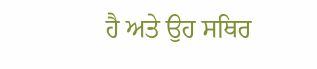ਹੈ ਅਤੇ ਉਹ ਸਥਿਰ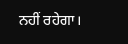ਨਹੀਂ ਰਹੇਗਾ।